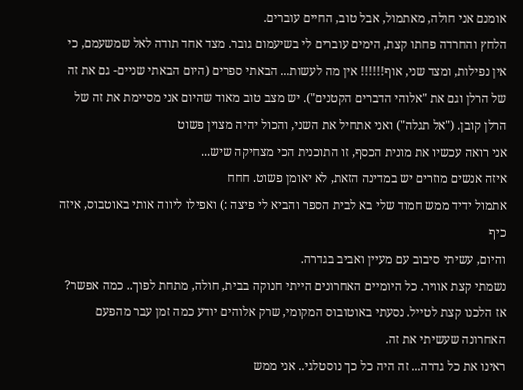אומנם אני חולה, מאתמול, אבל טוב, החיים עוברים.
הלחץ והחרדה פחתו קצת, הימים עוברים לי בשיעמום גובר. מצד אחד תודה לאל שמשעמם, כי אין נפילות, ומצד שני, אוף!!!!!! אין מה לעשות... הבאתי ספרים (היום הבאתי שניים- גם את זה של הרלן וגם את "אלוהי הדברים הקטנים"). יש מצב טוב מאוד שהיום אני מסיימת את זה של הרלן קובן. ("אל תגלה") ואני אתחיל את השני, והכול יהיה מצוין פשוט
אני רואה עכשיו את מונית הכסף, זו התוכנית הכי מצחיקה שיש...
איזה אנשים מוזרים יש במדינה הזאת, לא יאומן פשוט. חחח
אתמול ידיד ממש חמוד שלי בא לבית הספר והביא לי פיצה :) ואפילו ליווה אותי באוטבוס, איזה כיף
והיום, עשיתי סיבוב עם מעיין ואביב בגדרה.
נשמתי קצת אוויר. כל היומיים האחרונים הייתי חנוקה בבית, חולה, מתחת לפוך.. כמה אפשר?
אז הלכנו קצת לטייל. נסעתי באוטובוס המקומי, שרק אלוהים יודע כמה זמן עבר מהפעם האחרונה שעשיתי את זה.
ראינו את כל גדרה... זה היה כל כך נוסטלגי.. אני ממש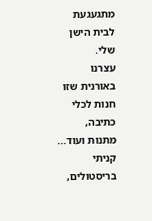מתגעגעת לבית הישן שלי.
עצרנו באורנית שזו חנות לכלי כתיבה, מתנות ועוד... קניתי בריסטולים,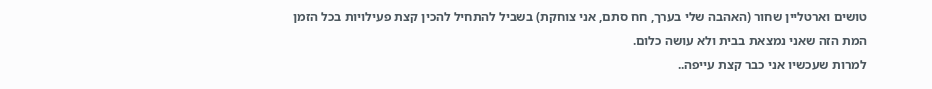טושים וארטליין שחור (האהבה שלי בערך, חח סתם, אני צוחקת) בשביל להתחיל להכין קצת פעילויות בכל הזמן המת הזה שאני נמצאת בבית ולא עושה כלום.
למרות שעכשיו אני כבר קצת עייפה..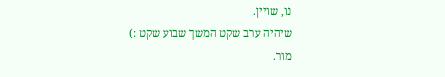נו, שויין.
שיהיה ערב שקט המשך שבוע שקט :)
מור.